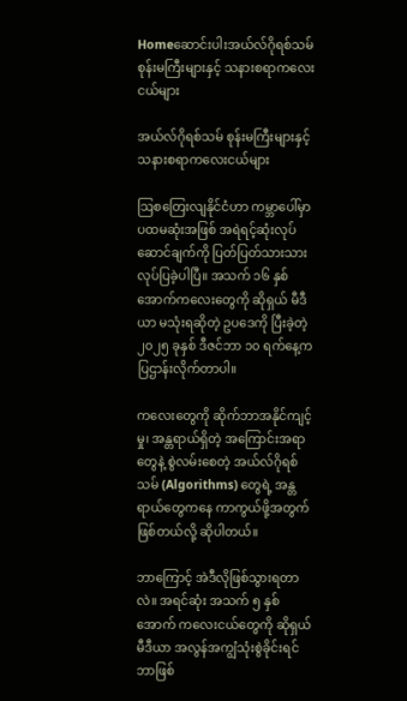Homeဆောင်းပါးအယ်လ်ဂိုရစ်သမ် စုန်းမကြီးများနှင့် သနားစရာကလေးငယ်များ

အယ်လ်ဂိုရစ်သမ် စုန်းမကြီးများနှင့် သနားစရာကလေးငယ်များ

ဩစတြေးလျနိုင်ငံဟာ ကမ္ဘာပေါ်မှာ ပထမဆုံးအဖြစ် အရဲရင့်ဆုံးလုပ်ဆောင်ချက်ကို ပြတ်ပြတ်သားသား လုပ်ပြခဲ့ပါပြီ။ အသက် ၁၆ နှစ်အောက်ကလေးတွေကို ဆိုရှယ် မီဒီယာ မသုံးရဆိုတဲ့ ဥပဒေကို ပြီးခဲ့တဲ့ ၂၀၂၅ ခုနှစ် ဒီဇင်ဘာ ၁၀ ရက်နေ့က ပြဌာန်းလိုက်တာပါ။

ကလေးတွေကို ဆိုက်ဘာအနိုင်ကျင့်မှု၊ အန္တရာယ်ရှိတဲ့ အကြောင်းအရာတွေနဲ့ စွဲလမ်းစေတဲ့ အယ်လ်ဂိုရစ်သမ် (Algorithms) တွေရဲ့ အန္တရာယ်တွေကနေ ကာကွယ်ဖို့အတွက် ဖြစ်တယ်လို့ ဆိုပါတယ်။

ဘာကြောင့် အဲဒီလိုဖြစ်သွားရတာလဲ။ အရင်ဆုံး အသက် ၅ နှစ်အောက် ကလေးငယ်တွေကို ဆိုရှယ်မီဒီယာ အလွန်အကျွံသုံးစွဲခိုင်းရင် ဘာဖြစ်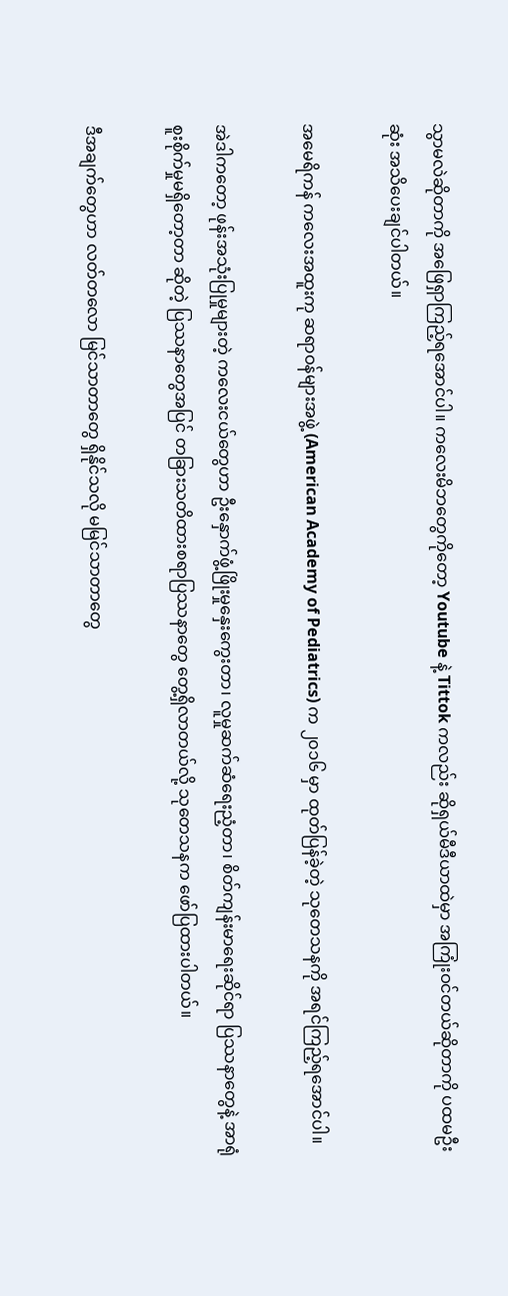သွာမလဲဆိုတာကို အဖြေရှာကြည့်ရအောင်ပါ။ ကလေးမိဘတွေကိုတော့ Youtube နဲ့ Tittok ကလည်း ဆိုရှယ်မီဒီယာထဲမှာ အကြုံးဝင်တယ်ဆိုတာကို ပထမဦးဆုံး အသိပေးချင်ပါတယ်။

အမေရိကန် ကလေးအထူးကု ဆရာဝန်များအဖွဲ့ (American Academy of Pediatrics) က ၂၀၁၆ မှာ ထုတ်ပြန်ခဲ့တဲ့ သုတေသနကို အရင်ကြည့်ရအောင်ပါ။

အဲဒါကတော့ ဖုန်းအသုံးပြုမှုများတဲ့ ကလေးငယ်တွေဟာ ဦးနှောက်ဖွံ့ဖြိုးမှုနှေးကွေးတာ၊ လူမှုဆက်ဆံရေးညံ့တာ၊ စိတ်ကျန်းမာရေးဆိုင်ရာ ပြဿနာတွေနဲ့ အာရုံစူးစိုက်မှုမရှိတော့တာ ဆိုတဲ့ ပြဿနာတွေအပြင် တခြားသတိထားစရာပြဿနာတွေ တွေ့ရှိလာတယ်လို့ သုတေသနက ဖော်ပြထားပါတယ်။

ဒီအချက်တွေဟာ လတ်တလော မြင်သာတာတွေ ရှိနိုင်သလို မမြင်သာတာတွေ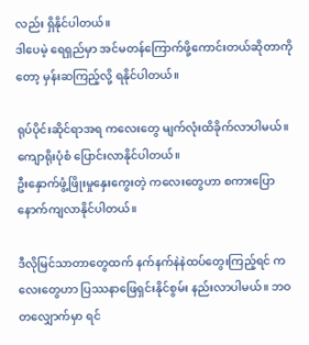လည်း ရှိနိုင်ပါတယ်။
ဒါပေမဲ့ ရေရှည်မှာ အင်မတန်ကြောက်ဖို့ကောင်းတယ်ဆိုတာကိုတော့ မှန်းဆကြည့်လို့ ရနိုင်ပါတယ်။

ရုပ်ပိုင်းဆိုင်ရာအရ ကလေးတွေ မျက်လုံးထိခိုက်လာပါမယ်။ ကျောရိုးပုံစံ ပြောင်းလာနိုင်ပါတယ်။
ဦးနှောက်ဖွံ့ဖြိုးမှုနှေးကွေးတဲ့ ကလေးတွေဟာ စကားပြောနောက်ကျလာနိုင်ပါတယ်။

ဒီလိုမြင်သာတာတွေထက် နက်နက်နဲနဲထပ်တွေးကြည့်ရင် ကလေးတွေဟာ ပြဿနာဖြေရှင်းနိုင်စွမ်း နည်းလာပါမယ်။ ဘဝတလျှောက်မှာ ရင်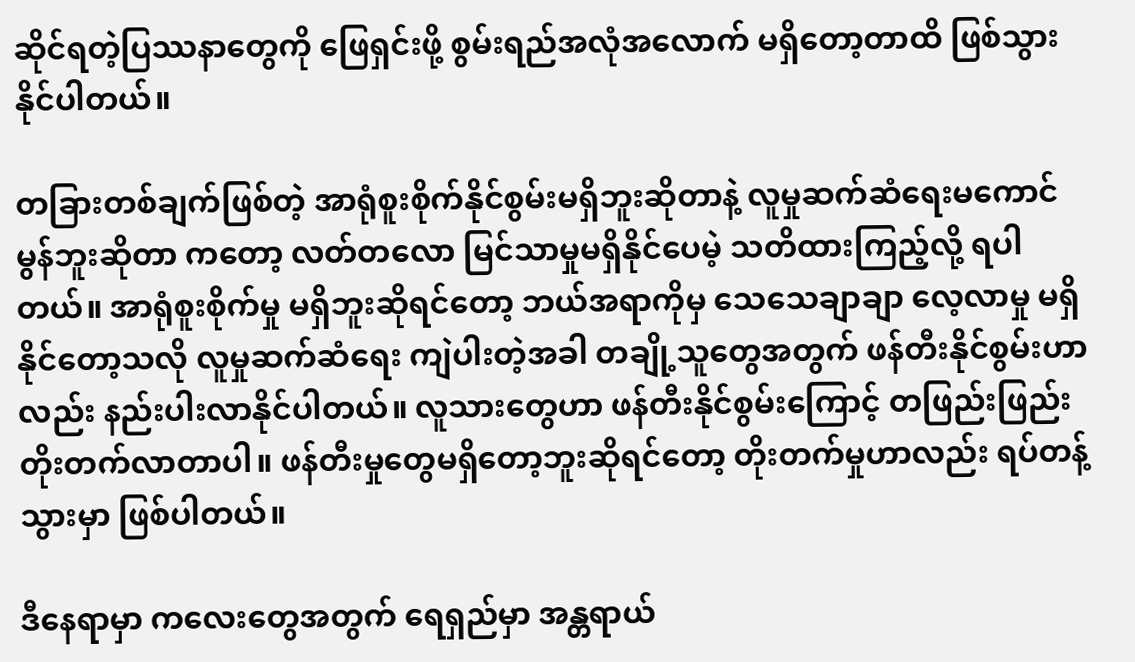ဆိုင်ရတဲ့ပြဿနာတွေကို ဖြေရှင်းဖို့ စွမ်းရည်အလုံအလောက် မရှိတော့တာထိ ဖြစ်သွားနိုင်ပါတယ်။

တခြားတစ်ချက်ဖြစ်တဲ့ အာရုံစူးစိုက်နိုင်စွမ်းမရှိဘူးဆိုတာနဲ့ လူမှုဆက်ဆံရေးမကောင်မွန်ဘူးဆိုတာ ကတော့ လတ်တလော မြင်သာမှုမရှိနိုင်ပေမဲ့ သတိထားကြည့်လို့ ရပါတယ်။ အာရုံစူးစိုက်မှု မရှိဘူးဆိုရင်တော့ ဘယ်အရာကိုမှ သေသေချာချာ လေ့လာမှု မရှိနိုင်တော့သလို လူမှုဆက်ဆံရေး ကျဲပါးတဲ့အခါ တချို့သူတွေအတွက် ဖန်တီးနိုင်စွမ်းဟာလည်း နည်းပါးလာနိုင်ပါတယ်။ လူသားတွေဟာ ဖန်တီးနိုင်စွမ်းကြောင့် တဖြည်းဖြည်းတိုးတက်လာတာပါ။ ဖန်တီးမှုတွေမရှိတော့ဘူးဆိုရင်တော့ တိုးတက်မှုဟာလည်း ရပ်တန့်သွားမှာ ဖြစ်ပါတယ်။

ဒီနေရာမှာ ကလေးတွေအတွက် ရေရှည်မှာ အန္တရာယ်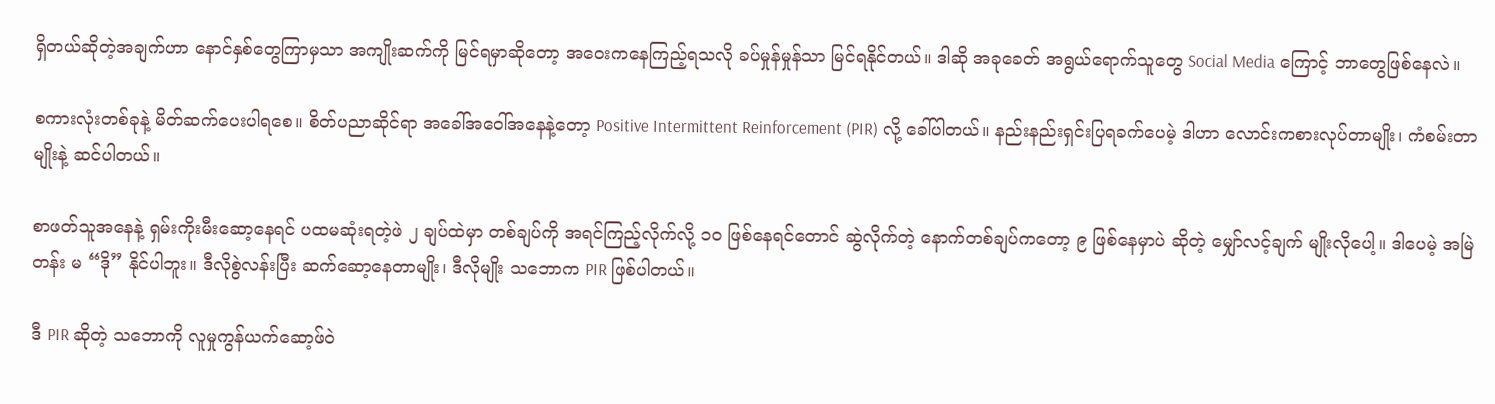ရှိတယ်ဆိုတဲ့အချက်ဟာ နောင်နှစ်တွေကြာမှသာ အကျိုးဆက်ကို မြင်ရမှာဆိုတော့ အဝေးကနေကြည့်ရသလို ခပ်မှုန်မှုန်သာ မြင်ရနိုင်တယ်။ ဒါဆို အခုခေတ် အရွယ်ရောက်သူတွေ Social Media ကြောင့် ဘာတွေဖြစ်နေလဲ။

စကားလုံးတစ်ခုနဲ့ မိတ်ဆက်ပေးပါရစေ။ စိတ်ပညာဆိုင်ရာ အခေါ်အဝေါ်အနေနဲ့တော့ Positive Intermittent Reinforcement (PIR) လို့ ခေါ်ပါတယ်။ နည်းနည်းရှင်းပြရခက်ပေမဲ့ ဒါဟာ လောင်းကစားလုပ်တာမျိုး၊ ကံစမ်းတာမျိုးနဲ့ ဆင်ပါတယ်။

စာဖတ်သူအနေနဲ့ ရှမ်းကိုးမီးဆော့နေရင် ပထမဆုံးရတဲ့ဖဲ ၂ ချပ်ထဲမှာ တစ်ချပ်ကို အရင်ကြည့်လိုက်လို့ ၁၀ ဖြစ်နေရင်တောင် ဆွဲလိုက်တဲ့ နောက်တစ်ချပ်ကတော့ ၉ ဖြစ်နေမှာပဲ ဆိုတဲ့ မျှော်လင့်ချက် မျိုးလိုပေါ့။ ဒါပေမဲ့ အမြဲတန်း မ “ဒို” နိုင်ပါဘူး။ ဒီလိုစွဲလန်းပြီး ဆက်ဆော့နေတာမျိုး၊ ဒီလိုမျိုး သဘောက PIR ဖြစ်ပါတယ်။

ဒီ PIR ဆိုတဲ့ သဘောကို လူမှုကွန်ယက်ဆော့ဖ်ဝဲ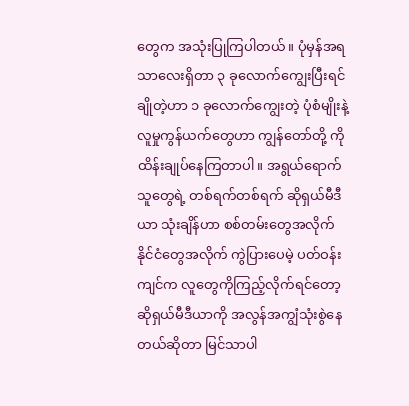တွေက အသုံးပြုကြပါတယ်။ ပုံမှန်အရသာလေးရှိတာ ၃ ခုလောက်ကျွေးပြီးရင် ချိုတဲ့ဟာ ၁ ခုလောက်ကျွေးတဲ့ ပုံစံမျိုးနဲ့ လူမှုကွန်ယက်တွေဟာ ကျွန်တော်တို့ ကို ထိန်းချုပ်နေကြတာပါ။ အရွယ်ရောက်သူတွေရဲ့ တစ်ရက်တစ်ရက် ဆိုရှယ်မီဒီယာ သုံးချိန်ဟာ စစ်တမ်းတွေအလိုက် နိုင်ငံတွေအလိုက် ကွဲပြားပေမဲ့ ပတ်ဝန်းကျင်က လူတွေကိုကြည့်လိုက်ရင်တော့ ဆိုရှယ်မီဒီယာကို အလွန်အကျွံသုံးစွဲနေတယ်ဆိုတာ မြင်သာပါ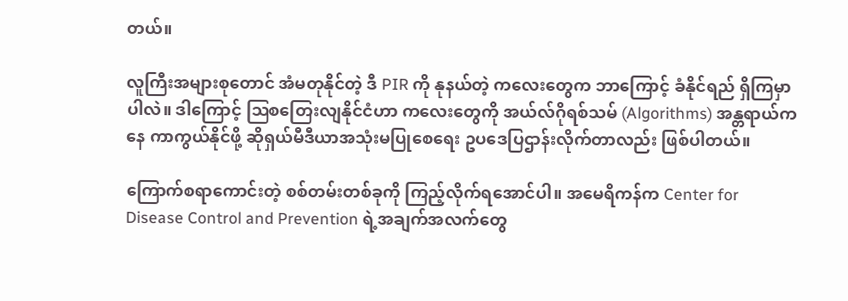တယ်။

လူကြီးအများစုတောင် အံမတုနိုင်တဲ့ ဒီ PIR ကို နုနယ်တဲ့ ကလေးတွေက ဘာကြောင့် ခံနိုင်ရည် ရှိကြမှာပါလဲ။ ဒါကြောင့် ဩစတြေးလျနိုင်ငံဟာ ကလေးတွေကို အယ်လ်ဂိုရစ်သမ် (Algorithms) အန္တရာယ်ကနေ ကာကွယ်နိုင်ဖို့ ဆိုရှယ်မီဒီယာအသုံးမပြုစေရေး ဥပဒေပြဌာန်းလိုက်တာလည်း ဖြစ်ပါတယ်။

ကြောက်စရာကောင်းတဲ့ စစ်တမ်းတစ်ခုကို ကြည့်လိုက်ရအောင်ပါ။ အမေရိကန်က Center for Disease Control and Prevention ရဲ့အချက်အလက်တွေ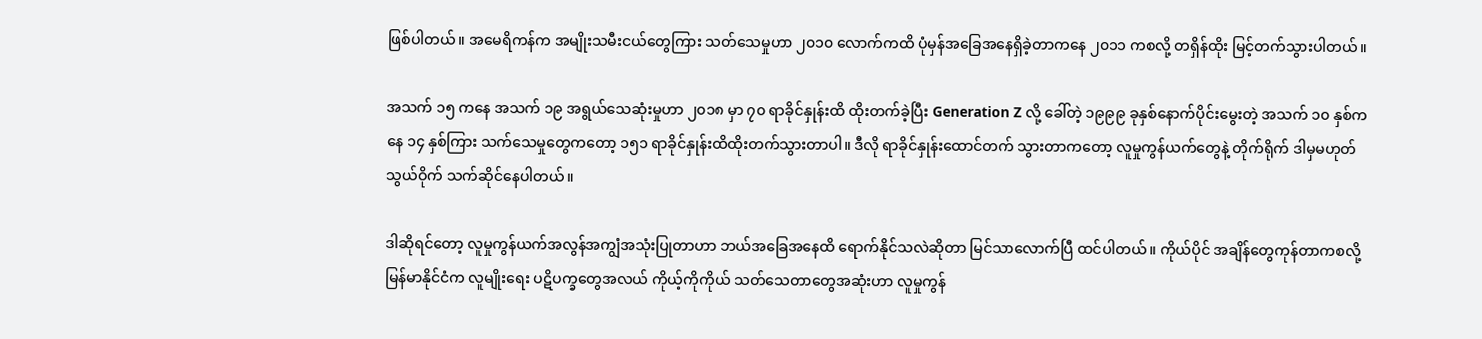ဖြစ်ပါတယ်။ အမေရိကန်က အမျိုးသမီးငယ်တွေကြား သတ်သေမှုဟာ ၂၀၁၀ လောက်ကထိ ပုံမှန်အခြေအနေရှိခဲ့တာကနေ ၂၀၁၁ ကစလို့ တရှိန်ထိုး မြင့်တက်သွားပါတယ်။

အသက် ၁၅ ကနေ အသက် ၁၉ အရွယ်သေဆုံးမှုဟာ ၂၀၁၈ မှာ ၇၀ ရာခိုင်နှုန်းထိ ထိုးတက်ခဲ့ပြီး Generation Z လို့ ခေါ်တဲ့ ၁၉၉၉ ခုနှစ်နောက်ပိုင်းမွေးတဲ့ အသက် ၁၀ နှစ်ကနေ ၁၄ နှစ်ကြား သက်သေမှုတွေကတော့ ၁၅၁ ရာခိုင်နှုန်းထိထိုးတက်သွားတာပါ။ ဒီလို ရာခိုင်နှုန်းထောင်တက် သွားတာကတော့ လူမှုကွန်ယက်တွေနဲ့ တိုက်ရိုက် ဒါမှမဟုတ် သွယ်ဝိုက် သက်ဆိုင်နေပါတယ်။

ဒါဆိုရင်တော့ လူမှုကွန်ယက်အလွန်အကျွံအသုံးပြုတာဟာ ဘယ်အခြေအနေထိ ရောက်နိုင်သလဲဆိုတာ မြင်သာလောက်ပြီ ထင်ပါတယ်။ ကိုယ်ပိုင် အချိန်တွေကုန်တာကစလို့ မြန်မာနိုင်ငံက လူမျိုးရေး ပဋိပက္ခတွေအလယ် ကိုယ့်ကိုကိုယ် သတ်သေတာတွေအဆုံးဟာ လူမှုကွန်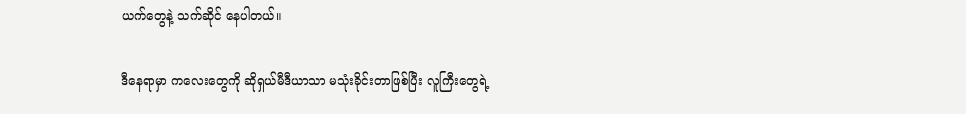ယက်တွေနဲ့ သက်ဆိုင် နေပါတယ်။

ဒီနေရာမှာ ကလေးတွေကို ဆိုရှယ်မီဒီယာသာ မသုံးခိုင်းတာဖြစ်ပြီး လူကြီးတွေရဲ့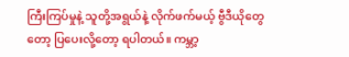ကြီးကြပ်မှုနဲ့ သူတို့အရွယ်နဲ့ လိုက်ဖက်မယ့် ဗွီဒီယိုတွေတော့ ပြပေးလို့တော့ ရပါတယ်။ ကမ္ဘာ့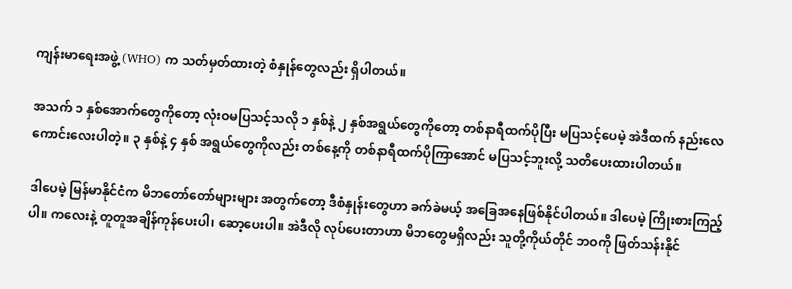ကျန်းမာရေးအဖွဲ့ (WHO) က သတ်မှတ်ထားတဲ့ စံနှုန်တွေလည်း ရှိပါတယ်။

အသက် ၁ နှစ်အောက်တွေကိုတော့ လုံးဝမပြသင့်သလို ၁ နှစ်နဲ့ ၂ နှစ်အရွယ်တွေကိုတော့ တစ်နာရီထက်ပိုပြီး မပြသင့်ပေမဲ့ အဲဒီထက် နည်းလေ ကောင်းလေးပါတဲ့။ ၃ နှစ်နဲ့ ၄ နှစ် အရွယ်တွေကိုလည်း တစ်နေ့ကို တစ်နာရီထက်ပိုကြာအောင် မပြသင့်ဘူးလို့ သတိပေးထားပါတယ်။

ဒါပေမဲ့ မြန်မာနိုင်ငံက မိဘတော်တော်များများ အတွက်တော့ ဒီစံနှုန်းတွေဟာ ခက်ခဲမယ့် အခြေအနေဖြစ်နိုင်ပါတယ်။ ဒါပေမဲ့ ကြိုးစားကြည့်ပါ။ ကလေးနဲ့ တူတူအချိန်ကုန်ပေးပါ၊ ဆော့ပေးပါ။ အဲဒီလို လုပ်ပေးတာဟာ မိဘတွေမရှိလည်း သူတို့ကိုယ်တိုင် ဘဝကို ဖြတ်သန်းနိုင်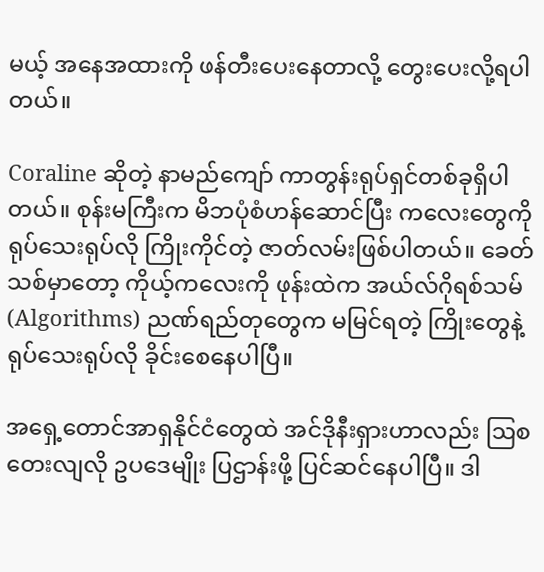မယ့် အနေအထားကို ဖန်တီးပေးနေတာလို့ တွေးပေးလို့ရပါတယ်။

Coraline ဆိုတဲ့ နာမည်ကျော် ကာတွန်းရုပ်ရှင်တစ်ခုရှိပါတယ်။ စုန်းမကြီးက မိဘပုံစံဟန်ဆောင်ပြီး ကလေးတွေကို ရုပ်သေးရုပ်လို ကြိုးကိုင်တဲ့ ဇာတ်လမ်းဖြစ်ပါတယ်။ ခေတ်သစ်မှာတော့ ကိုယ့်ကလေးကို ဖုန်းထဲက အယ်လ်ဂိုရစ်သမ် (Algorithms) ညဏ်ရည်တုတွေက မမြင်ရတဲ့ ကြိုးတွေနဲ့ ရုပ်သေးရုပ်လို ခိုင်းစေနေပါပြီ။

အရှေ့တောင်အာရှနိုင်ငံတွေထဲ အင်ဒိုနီးရှားဟာလည်း ဩစတေးလျလို ဥပဒေမျိုး ပြဌာန်းဖို့ ပြင်ဆင်နေပါပြီ။ ဒါ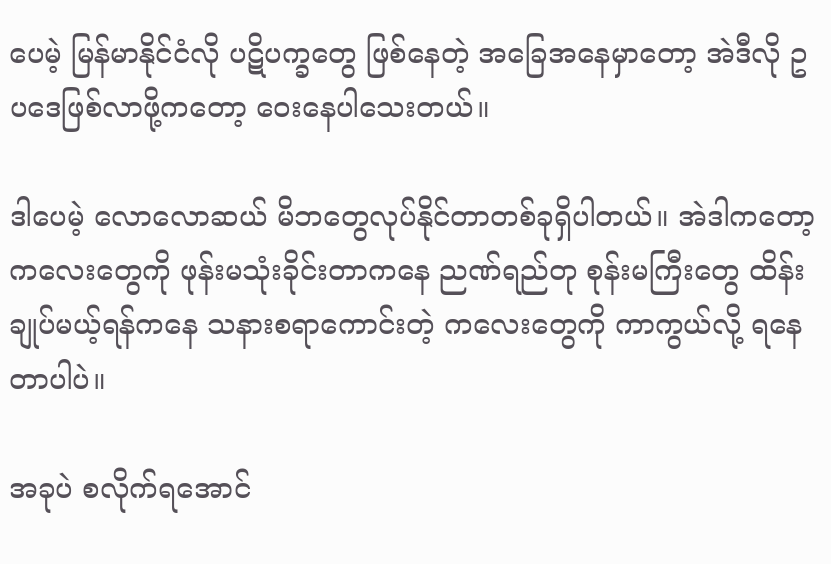ပေမဲ့ မြန်မာနိုင်ငံလို ပဋိပက္ခတွေ ဖြစ်နေတဲ့ အခြေအနေမှာတော့ အဲဒီလို ဥပဒေဖြစ်လာဖို့ကတော့ ဝေးနေပါသေးတယ်။

ဒါပေမဲ့ လောလောဆယ် မိဘတွေလုပ်နိုင်တာတစ်ခုရှိပါတယ်။ အဲဒါကတော့ ကလေးတွေကို ဖုန်းမသုံးခိုင်းတာကနေ ညဏ်ရည်တု စုန်းမကြီးတွေ ထိန်းချုပ်မယ့်ရန်ကနေ သနားစရာကောင်းတဲ့ ကလေးတွေကို ကာကွယ်လို့ ရနေတာပါပဲ။

အခုပဲ စလိုက်ရအောင်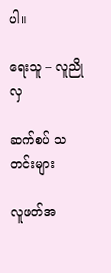ပါ။

ရေးသူ – လူညိုလှ

ဆက်စပ် သတင်းများ

လူဖတ်အ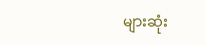များဆုံး